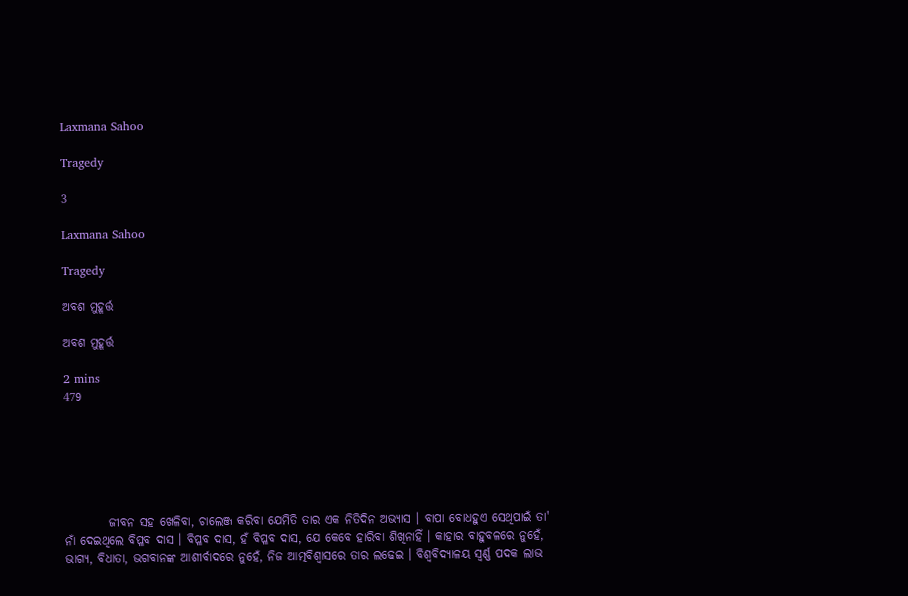Laxmana Sahoo

Tragedy

3

Laxmana Sahoo

Tragedy

ଅବଶ ମୁହୂର୍ତ୍ତ

ଅବଶ ମୁହୂର୍ତ୍ତ

2 mins
479






         ଜୀବନ ସହ ଖେଳିବା, ଚାଲେଞ୍ଜ କରିବା ଯେମିତି ତାର ଏକ ନିତିଦିନ ଅଭ୍ୟାସ । ବାପା ବୋଧହୁଏ ସେଥିପାଇଁ ତା' ନାଁ ଦେଇଥିଲେ ବିପ୍ଳବ ଦାସ । ବିପ୍ଳବ ଦାସ, ହଁ ବିପ୍ଳବ ଦାସ, ଯେ କେବେ ହାରିବା ଶିଖିନାହିଁ । କାହାର ବାହୁବଳରେ ନୁହେଁ, ଭାଗ୍ୟ, ବିଧାତା, ଭଗବାନଙ୍କ ଆଶୀର୍ବାଦରେ ନୁହେଁ, ନିଜ ଆତ୍ମବିଶ୍ବାସରେ ତାର ଲଢେଇ । ବିଶ୍ୱବିଦ୍ୟାଳୟ ସ୍ୱର୍ଣ୍ଣ ପଦକ ଲାଭ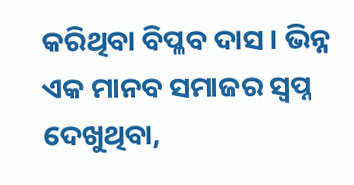କରିଥିବା ବିପ୍ଳବ ଦାସ । ଭିନ୍ନ ଏକ ମାନବ ସମାଜର ସ୍ୱପ୍ନ ଦେଖୁଥିବା,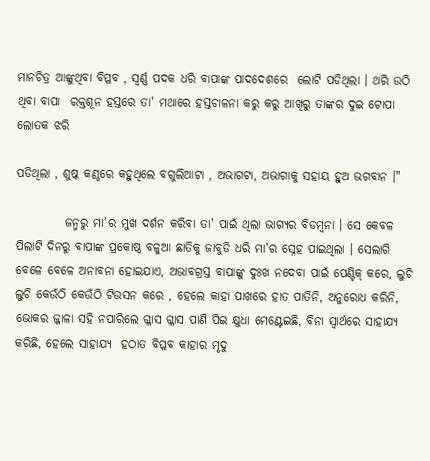ମାନଚିତ୍ର ଆଙ୍କୁଥିବା ବିପ୍ଳବ , ସ୍ୱର୍ଣ୍ଣ ପଦକ ଧରି ବାପାଙ୍କ ପାଦଦେଶରେ  ଲୋଟି ପଡିଥିଲା । ଥରି ଉଠି ଥିବା ବାପା  ରକ୍ତଶୂନ ହସ୍ତରେ ତା' ମଥାରେ ହସ୍ତଚାଳନା କରୁ କରୁ ଆଖିରୁ ତାଙ୍କର ଦୁଇ ଟୋପା ଲୋତକ ଝରି

ପଡିଥିଲା , ଶୁଷ୍କ କଣ୍ଠରେ କହୁଥିଲେ ବଗୁଲିଆଟା , ଅଭାଗଟା, ଅଭାଗାକୁ ସହାୟ ହୁଅ ଭଗବାନ ।"

          ଜନ୍ମରୁ ମା'ର ମୁଖ ଦର୍ଶନ କରିବା ତା' ପାଇଁ ଥିଲା ଭାଗ୍ୟର ବିଡମ୍ବନା । ସେ କେବଳ ପିଲାଟି ଦିନରୁ ବାପାଙ୍କ ପ୍ରକୋଷ୍ଠ ବଳୁଆ ଛାତିକୁ ଜାବୁଡି ଧରି ମା'ର ସ୍ନେହ ପାଇଥିଲା । ସେଲାଗି ବେଳେ ବେଳେ ଅନାବନା ହୋଇଯାଏ, ଅଭାବଗ୍ରସ୍ତ ବାପାଙ୍କୁ ଦୁଃଖ ନଦେବା ପାଇଁ ପେଣ୍ଟିକ୍ କରେ, ଲୁଚି ଲୁଚି କେଉଁଠି କେଉଁଠି ଟିଉସନ କରେ , ହେଲେ କାହା ପାଖରେ ହାତ ପାତିନି, ଅନୁରୋଧ କରିନି, ଭୋକର ଜ୍ଜାଳା ସହି ନପାରିଲେ ଗ୍ଳାସ ଗ୍ଳାସ ପାଣି ପିଇ କ୍ଷୁଧା ମେଣ୍ଟେଇଛି, ବିନା ସ୍ୱାର୍ଥରେ ସାହାଯ୍ୟ କରିଛି, ହେଲେ ସାହାଯ୍ୟ  ହଠାତ ବିପ୍ଳବ କାହାର ମୃଦୁ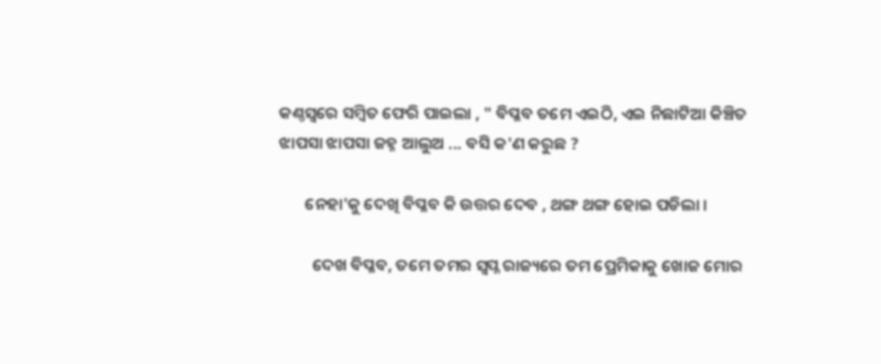କଣ୍ଠସ୍ୱରେ ସମ୍ବିତ ଫେରି ପାଇଲା , " ବିପ୍ଳବ ତମେ ଏଇଠି, ଏଇ ନିଛାଟିଆ କିଞ୍ଚିତ ଝାପସା ଝାପସା ଜହ୍ନ ଆଲୁଅ ... ବସି କ'ଣ କରୁଛ ?

       ନେହା'କୁ ଦେଖି ବିପ୍ଳବ କି ଉତ୍ତର ଦେବ , ଥଙ୍ଗ ଥଙ୍ଗ ହୋଇ ପଡିଲା ।

         ଦେଖ ବିପ୍ଳବ, ତମେ ତମର ସ୍ୱପ୍ନ ରାଜ୍ୟରେ ତମ ପ୍ରେମିକାକୁ ଖୋଜ ମୋର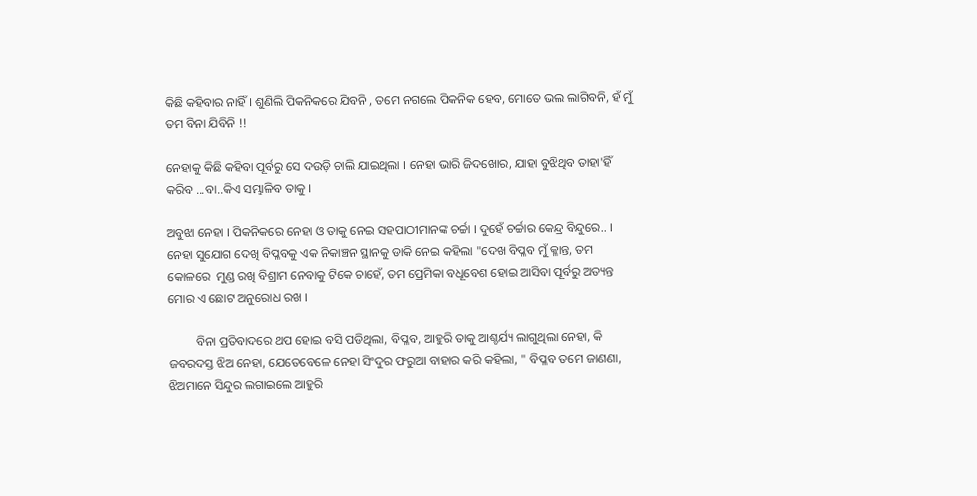କିଛି କହିବାର ନାହିଁ । ଶୁଣିଲି ପିକନିକରେ ଯିବନି , ତମେ ନଗଲେ ପିକନିକ ହେବ, ମୋତେ ଭଲ ଲାଗିବନି, ହଁ ମୁଁ ତମ ବିନା ଯିବିନି !!

ନେହାକୁ କିଛି କହିବା ପୂର୍ବରୁ ସେ ଦଉଡ଼ି ଚାଲି ଯାଇଥିଲା । ନେହା ଭାରି ଜିଦଖୋର, ଯାହା ବୁଝିଥିବ ତାହା'ହିଁ କରିବ ...ବା..କିଏ ସମ୍ଭାଳିବ ତାକୁ ।

ଅବୁଝା ନେହା । ପିକନିକରେ ନେହା ଓ ତାକୁ ନେଇ ସହପାଠୀମାନଙ୍କ ଚର୍ଚ୍ଚା । ଦୁହେଁ ଚର୍ଚ୍ଚାର କେନ୍ଦ୍ର ବିନ୍ଦୁରେ.. । ନେହା ସୁଯୋଗ ଦେଖି ବିପ୍ଳବକୁ ଏକ ନିକାଞ୍ଚନ ସ୍ଥାନକୁ ଡାକି ନେଇ କହିଲା "ଦେଖ ବିପ୍ଳବ ମୁଁ କ୍ଳାନ୍ତ, ତମ କୋଳରେ  ମୁଣ୍ଡ ରଖି ବିଶ୍ରାମ ନେବାକୁ ଟିକେ ଚାହେଁ, ତମ ପ୍ରେମିକା ବଧୂବେଶ ହୋଇ ଆସିବା ପୂର୍ବରୁ ଅତ୍ୟନ୍ତ ମୋର ଏ ଛୋଟ ଅନୁରୋଧ ରଖ ।

         ବିନା ପ୍ରତିବାଦରେ ଥପ ହୋଇ ବସି ପଡିଥିଲା, ବିପ୍ଳବ, ଆହୁରି ତାକୁ ଆଶ୍ଚର୍ଯ୍ୟ ଲାଗୁଥିଲା ନେହା, କି ଜବରଦସ୍ତ ଝିଅ ନେହା, ଯେତେବେଳେ ନେହା ସିଂଦୁର ଫରୁଆ ବାହାର କରି କହିଲା, " ବିପ୍ଳବ ତମେ ଜାଣଣା, ଝିଅମାନେ ସିନ୍ଦୁର ଲଗାଇଲେ ଆହୁରି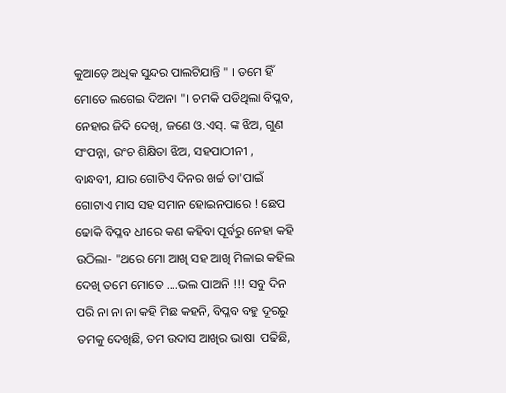କୁଆଡ଼େ ଅଧିକ ସୁନ୍ଦର ପାଲଟିଯାନ୍ତି " । ତମେ ହିଁ ମୋତେ ଲଗେଇ ଦିଅନା "। ଚମକି ପଡିଥିଲା ବିପ୍ଳବ, ନେହାର ଜିଦି ଦେଖି, ଜଣେ ଓ.ଏସ୍. ଙ୍କ ଝିଅ, ଗୁଣ ସଂପନ୍ନା, ଉଂଚ ଶିକ୍ଷିତା ଝିଅ, ସହପାଠୀନୀ , ବାନ୍ଧବୀ, ଯାର ଗୋଟିଏ ଦିନର ଖର୍ଚ୍ଚ ତା'ପାଇଁ ଗୋଟାଏ ମାସ ସହ ସମାନ ହୋଇନପାରେ ! ଛେପ ଢୋକି ବିପ୍ଳବ ଧୀରେ କଣ କହିବା ପୂର୍ବରୁ ନେହା କହି ଉଠିଲା- "ଥରେ ମୋ ଆଖି ସହ ଆଖି ମିଳାଇ କହିଲ ଦେଖି ତମେ ମୋତେ ....ଭଲ ପାଅନି !!! ସବୁ ଦିନ ପରି ନା ନା ନା କହି ମିଛ କହନି, ବିପ୍ଳବ ବହୁ ଦୂରରୁ ତମକୁ ଦେଖିଛି, ତମ ଉଦାସ ଆଖିର ଭାଷା  ପଢିଛି,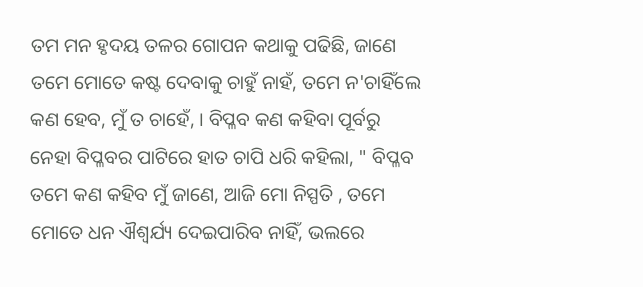ତମ ମନ ହୃଦୟ ତଳର ଗୋପନ କଥାକୁ ପଢିଛି, ଜାଣେ ତମେ ମୋତେ କଷ୍ଟ ଦେବାକୁ ଚାହୁଁ ନାହଁ, ତମେ ନ'ଚାହିଁଲେ କଣ ହେବ, ମୁଁ ତ ଚାହେଁ, । ବିପ୍ଳବ କଣ କହିବା ପୂର୍ବରୁ ନେହା ବିପ୍ଳବର ପାଟିରେ ହାତ ଚାପି ଧରି କହିଲା, " ବିପ୍ଳବ ତମେ କଣ କହିବ ମୁଁ ଜାଣେ, ଆଜି ମୋ ନିସ୍ପତି , ତମେ ମୋତେ ଧନ ଐଶ୍ୱର୍ଯ୍ୟ ଦେଇପାରିବ ନାହିଁ, ଭଲରେ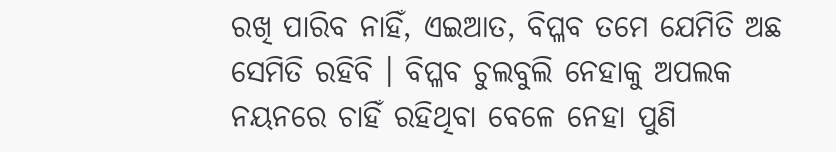ରଖି ପାରିବ ନାହିଁ, ଏଇଆତ, ବିପ୍ଳବ ତମେ ଯେମିତି ଅଛ ସେମିତି ରହିବି । ବିପ୍ଳବ ଚୁଲବୁଲି ନେହାକୁ ଅପଲକ ନୟନରେ ଚାହିଁ ରହିଥିବା ବେଳେ ନେହା ପୁଣି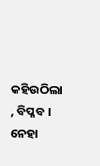କହିଉଠିଲା , ବିପ୍ଳବ । ନେହା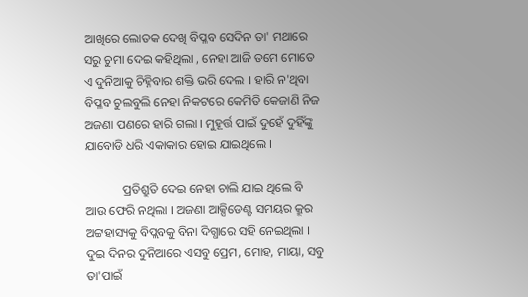ଆଖିରେ ଲୋତକ ଦେଖି ବିପ୍ଳବ ସେଦିନ ତା' ମଥାରେ ସରୁ ଚୁମା ଦେଇ କହିଥିଲା , ନେହା ଆଜି ତମେ ମୋତେ ଏ ଦୁନିଆକୁ ଚିହ୍ନିବାର ଶକ୍ତି ଭରି ଦେଲ । ହାରି ନ'ଥିବା ବିପ୍ଳବ ଚୁଲବୁଲି ନେହା ନିକଟରେ କେମିତି କେଜାଣି ନିଜ ଅଜଣା ପଣରେ ହାରି ଗଲା । ମୁହୂର୍ତ୍ତ ପାଇଁ ଦୁହେଁ ଦୁହିଁଙ୍କୁ ଯାବୋଡି ଧରି ଏକାକାର ହୋଇ ଯାଇଥିଲେ ।

            ପ୍ରତିଶ୍ରୁତି ଦେଇ ନେହା ଚାଲି ଯାଇ ଥିଲେ ବି ଆଉ ଫେରି ନଥିଲା । ଅଜଣା ଆକ୍ସିଡେଣ୍ଟ ସମୟର କ୍ରୂର ଅଟ୍ଟହାସ୍ୟକୁ ବିପ୍ଲବକୁ ବିନା ଦିଗ୍ଧାରେ ସହି ନେଇଥିଲା । ଦୁଇ ଦିନର ଦୁନିଆରେ ଏସବୁ ପ୍ରେମ, ମୋହ, ମାୟା, ସବୁ ତା'ପାଇଁ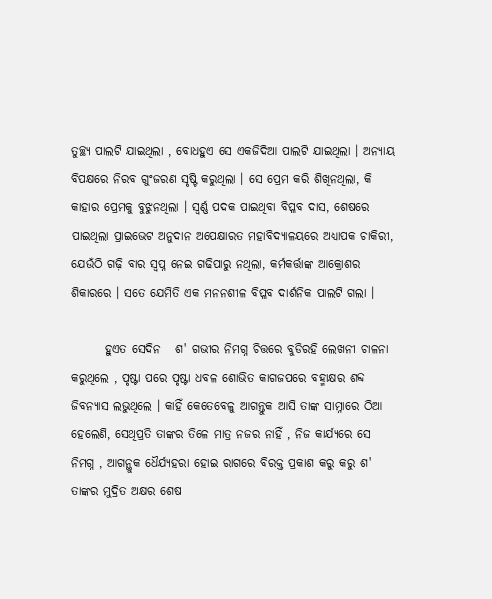ତୁଚ୍ଛ୍ୟ ପାଲଟି ଯାଇଥିଲା , ବୋଧହୁଏ ସେ ଏକଜିଦିଆ ପାଲଟି ଯାଇଥିଲା । ଅନ୍ୟାୟ ବିପକ୍ଷରେ ନିରବ ଗୁଂଜରଣ ସୃଷ୍ଟି କରୁଥିଲା । ସେ ପ୍ରେମ କରି ଶିଖିନଥିଲା, କି କାହାର ପ୍ରେମକୁ ବୁଝୁନଥିଲା । ସ୍ୱର୍ଣ୍ଣ ପଦକ ପାଇଥିବା ବିପ୍ଳବ ଦାସ, ଶେଷରେ ପାଇଥିଲା ପ୍ରାଇଭେଟ ଅନୁଦାନ ଅପେକ୍ଷାରତ ମହାବିଦ୍ୟାଳୟରେ ଅଧ୍ୟାପକ ଚାକିରୀ, ଯେଉଁଠି ଗଢ଼ି ବାର ସ୍ୱପ୍ନ ନେଇ ଗଢିପାରୁ ନଥିଲା, କର୍ମକର୍ତ୍ତାଙ୍କ ଆକ୍ରୋଶର ଶିକାରରେ । ସତେ ଯେମିତି ଏକ ମନନଶୀଳ ବିପ୍ଳବ ଦାର୍ଶନିକ ପାଲଟି ଗଲା ।

       ହୁଏତ ସେଦିନ   ଶ' ଗଭୀର ନିମଗ୍ନ ଚିତ୍ତରେ ବୁଡିରହି ଲେଖନୀ ଚାଳନା କରୁଥିଲେ , ପୃଷ୍ଟା ପରେ ପୃଷ୍ଟା ଧବଳ ଶୋଭିତ କାଗଜପରେ ବହ୍ମାକ୍ଷର ଶବ୍ଦ ଜିବନ୍ୟାସ ଲଭୁଥିଲେ । କାହିଁ କେତେବେଳୁ ଆଗନ୍ତୁକ ଆସି ତାଙ୍କ ସାମ୍ନାରେ ଠିଆ ହେଲେଣି, ସେଥିପ୍ରତି ତାଙ୍କର ତିଳେ ମାତ୍ର ନଜର ନାହିଁ , ନିଜ କାର୍ଯ୍ୟରେ ସେ ନିମଗ୍ନ , ଆଗନ୍ଥୁକ ଧୈର୍ଯ୍ୟହରା ହୋଇ ରାଗରେ ବିରକ୍ତ ପ୍ରକାଶ କରୁ କରୁ ଶ' ତାଙ୍କର ମୁଦ୍ରିତ ଅକ୍ଷର ଶେଷ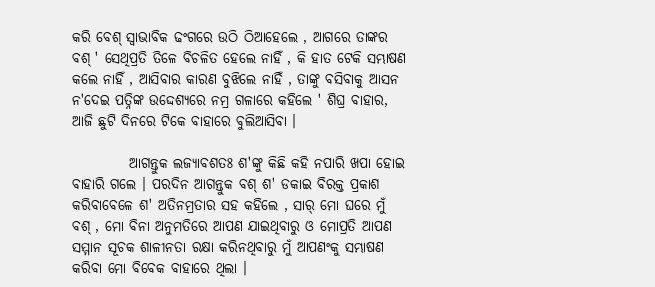କରି ବେଶ୍ ସ୍ୱାଭାବିକ ଢଂଗରେ ଉଠି ଠିଆହେଲେ , ଆଗରେ ତାଙ୍କର ବଶ୍ ' ସେଥିପ୍ରତି ତିଳେ ବିଚଳିତ ହେଲେ ନାହିଁ , କି ହାତ ଟେକି ସମ୍ଭାଷଣ କଲେ ନାହିଁ , ଆସିବାର କାରଣ ବୁଝିଲେ ନାହିଁ , ତାଙ୍କୁ ବସିବାକୁ ଆସନ ନ'ଦେଇ ପତ୍ନିଙ୍କ ଉଦ୍ଦେଶ୍ୟରେ ନମ୍ର ଗଳାରେ କହିଲେ ' ଶିଘ୍ର ବାହାର, ଆଜି ଛୁଟି ଦିନରେ ଟିକେ ବାହାରେ ବୁଲିଆସିବା ।

          ଆଗନ୍ତୁକ ଲଜ୍ୟାବଶତଃ ଶ'ଙ୍କୁ କିଛି କହି ନପାରି ଖପା ହୋଇ ବାହାରି ଗଲେ । ପରଦିନ ଆଗନ୍ତୁକ ବଶ୍ ଶ' ଡକାଇ ବିରକ୍ତ ପ୍ରକାଶ କରିବାବେଳେ ଶ' ଅତିନମ୍ରତାର ସହ କହିଲେ , ସାର୍ ମୋ ଘରେ ମୁଁ ବଶ୍ , ମୋ ବିନା ଅନୁମତିରେ ଆପଣ ଯାଇଥିବାରୁ ଓ ମୋପ୍ରତି ଆପଣ ସମ୍ମାନ ସୂଚକ ଶାଳୀନତା ରକ୍ଷା କରିନଥିବାରୁ ମୁଁ ଆପଣଂକୁ ସମ୍ଭାଷଣ କରିବା ମୋ ବିବେକ ବାହାରେ ଥିଲା ।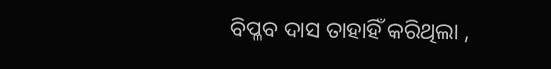ବିପ୍ଳବ ଦାସ ତାହାହିଁ କରିଥିଲା ,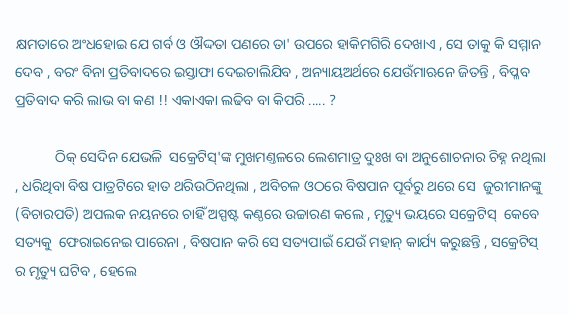କ୍ଷମତାରେ ଅଂଧହୋଇ ଯେ ଗର୍ବ ଓ ଔଦ୍ଦତା ପଣରେ ତା' ଉପରେ ହାକିମଗିରି ଦେଖାଏ , ସେ ତାକୁ କି ସମ୍ମାନ ଦେବ , ବରଂ ବିନା ପ୍ରତିବାଦରେ ଇସ୍ତାଫା ଦେଇଚାଲିଯିବ , ଅନ୍ୟାୟଅର୍ଥରେ ଯେଉଁମାଋନେ ଜିତନ୍ତି , ବିପ୍ଳବ ପ୍ରତିବାଦ କରି ଲାଭ ବା କଣ !! ଏକାଏକା ଲଢିବ ବା କିପରି ..... ?

           ଠିକ୍ ସେଦିନ ଯେଭଳି  ସକ୍ରେଟିସ୍'ଙ୍କ ମୁଖମଣ୍ତଳରେ ଲେଶମାତ୍ର ଦୁଃଖ ବା ଅନୁଶୋଚନାର ଚିହ୍ନ ନଥିଲା , ଧରିଥିବା ବିଷ ପାତ୍ରଟିରେ ହାତ ଥରିଉଠିନଥିଲା , ଅବିଚଳ ଓଠରେ ବିଷପାନ ପୂର୍ବରୁ ଥରେ ସେ  ଜୁରୀମାନଙ୍କୁ (ବିଚାରପତି) ଅପଲକ ନୟନରେ ଚାହିଁ ଅସ୍ପଷ୍ଟ କଣ୍ଠରେ ଉଚ୍ଚାରଣ କଲେ , ମୃତ୍ୟୁ ଭୟରେ ସକ୍ରେଟିସ୍  କେବେ ସତ୍ୟକୁ  ଫେରାଇନେଇ ପାରେନା , ବିଷପାନ କରି ସେ ସତ୍ୟପାଇଁ ଯେଉଁ ମହାନ୍ କାର୍ଯ୍ୟ କରୁଛନ୍ତି , ସକ୍ରେଟିସ୍ ର ମୃତ୍ୟୁ ଘଟିବ , ହେଲେ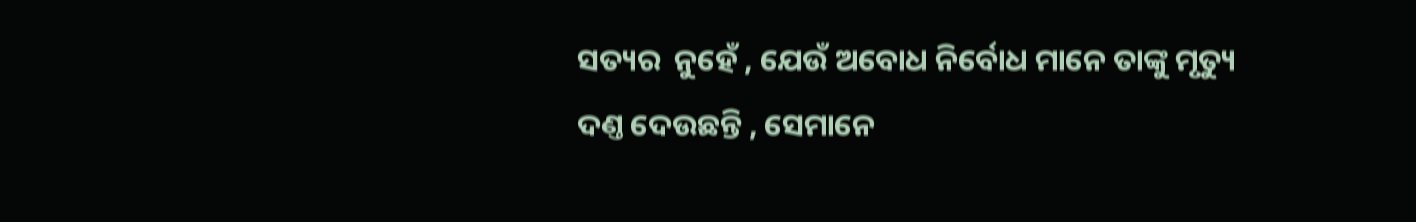ସତ୍ୟର  ନୁହେଁ , ଯେଉଁ ଅବୋଧ ନିର୍ବୋଧ ମାନେ ତାଙ୍କୁ ମୃତ୍ୟୁ ଦଣ୍ତ ଦେଉଛନ୍ତି , ସେମାନେ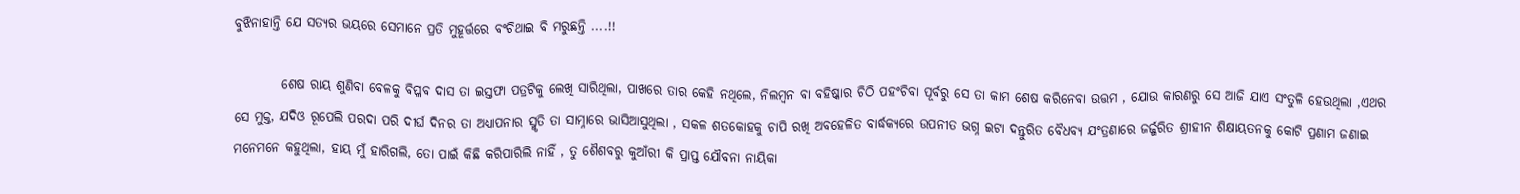ବୁଝିନାହାନ୍ତି ଯେ ସତ୍ୟର ଭୟରେ ସେମାନେ ପ୍ରତି ମୁହୂର୍ତ୍ତରେ ବଂଚିଥାଇ ବି ମରୁଛନ୍ତି ....!!

         ଶେଷ ରାୟ ଶୁଣିବା ବେଳକୁ ବିପ୍ଳବ ଦାସ ତା ଇସ୍ତଫା ପତ୍ରଟିକୁ ଲେଖି ସାରିଥିଲା, ପାଖରେ ତାର କେହି ନଥିଲେ, ନିଲମ୍ବନ ବା ବହିଷ୍କାର ଚିଠି ପହଂଚିବା ପୂର୍ବରୁ ସେ ତା କାମ ଶେଷ କରିନେବା ଉତ୍ତମ , ଯୋଉ କାରଣରୁ ସେ ଆଜି ଯାଏ ସଂତୁଳି ହେଉଥିଲା ,ଏଥର ସେ ମୁକ୍ତ, ଯଦିଓ ରୂପେଲି ପରଦା ପରି ଦୀର୍ଘ ଦିନର ତା ଅଧ୍ୟାପନାର ସ୍ମୃତି ତା ସାମ୍ନାରେ ଭାସିଆସୁଥିଲା , ସକଳ ଶତକୋହକୁ ଚାପି ରଖି ଅବହେଳିତ ବାର୍ଦ୍ଧକ୍ୟରେ ଉପନୀତ ଭଗ୍ନ ଇଟା ଦନ୍ତୁରିତ ବୈଧବ୍ୟ ଯଂତ୍ରଣାରେ ଜର୍ଜ୍ଜରିତ ଶ୍ରୀହୀନ ଶିକ୍ଷାୟତନକୁ କୋଟି ପ୍ରଣାମ ଜଣାଇ ମନେମନେ କହୁଥିଲା, ହାୟ ମୁଁ ହାରିଗଲି, ତୋ ପାଇଁ କିଛି କରିପାରିଲି ନାହିଁ , ତୁ ଶୈଶବରୁ କୁଆଁରୀ କି ପ୍ରାପ୍ତ ଯୌବନା ନାୟିକା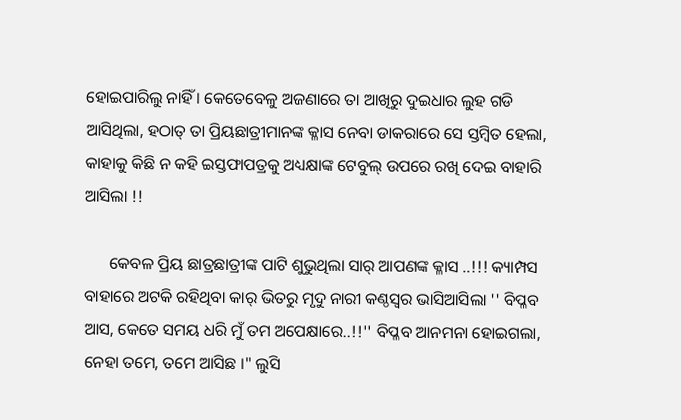ହୋଇପାରିଲୁ ନାହିଁ । କେତେବେଳୁ ଅଜଣାରେ ତା ଆଖିରୁ ଦୁଇଧାର ଲୁହ ଗଡି ଆସିଥିଲା, ହଠାତ୍ ତା ପ୍ରିୟଛାତ୍ରୀମାନଙ୍କ କ୍ଳାସ ନେବା ଡାକରାରେ ସେ ସ୍ତମ୍ବିତ ହେଲା, କାହାକୁ କିଛି ନ କହି ଇସ୍ତଫାପତ୍ରକୁ ଅଧ୍ୟକ୍ଷାଙ୍କ ଟେବୁଲ୍ ଉପରେ ରଖି ଦେଇ ବାହାରି ଆସିଲା !!

      କେବଳ ପ୍ରିୟ ଛାତ୍ରଛାତ୍ରୀଙ୍କ ପାଟି ଶୁଭୁଥିଲା ସାର୍ ଆପଣଙ୍କ କ୍ଳାସ ..!!! କ୍ୟାମ୍ପସ ବାହାରେ ଅଟକି ରହିଥିବା କାର୍ ଭିତରୁ ମୃଦୁ ନାରୀ କଣ୍ଠସ୍ୱର ଭାସିଆସିଲା '' ବିପ୍ଳବ ଆସ, କେତେ ସମୟ ଧରି ମୁଁ ତମ ଅପେକ୍ଷାରେ..!!'' ବିପ୍ଳବ ଆନମନା ହୋଇଗଲା, ନେହା ତମେ, ତମେ ଆସିଛ ।" ଲୁସି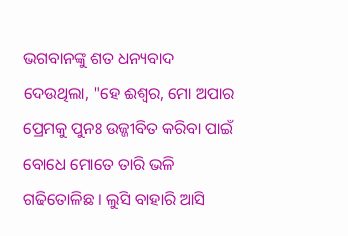ଭଗବାନଙ୍କୁ ଶତ ଧନ୍ୟବାଦ ଦେଉଥିଲା, "ହେ ଈଶ୍ୱର, ମୋ ଅପାର ପ୍ରେମକୁ ପୁନଃ ଉଜ୍ଜୀବିତ କରିବା ପାଇଁ ବୋଧେ ମୋତେ ତାରି ଭଳି ଗଢିତୋଳିଛ । ଲୁସି ବାହାରି ଆସି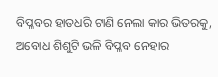ବିପ୍ଳବର ହାତଧରି ଟାଣି ନେଲା କାର ଭିତରକୁ, ଅବୋଧ ଶିଶୁଟି ଭଳି ବିପ୍ଳବ ନେହାର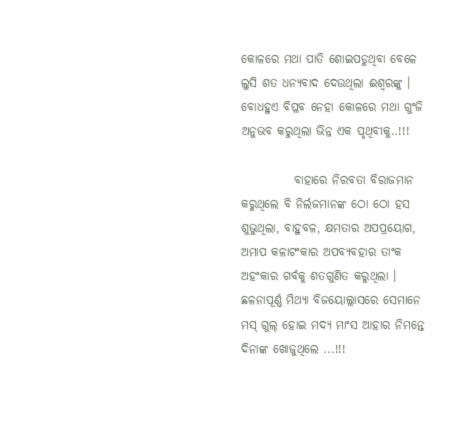କୋଳରେ ମଥା ପାତି ଶୋଇପଡୁଥିବା ବେଳେ ଲୁସି ଶତ ଧନ୍ୟବାଦ ଦେଉଥିଲା ଈଶ୍ବରଙ୍କୁ । ବୋଧହୁଏ ବିପ୍ଳବ ନେହା କୋଳରେ ମଥା ଗୁଂଜି ଅନୁଭବ କରୁଥିଲା ଭିନ୍ନ ଏକ ପୃଥିବୀକୁ..!!!

           ବାହାରେ ନିରବତା ବିରାଜମାନ କରୁଥିଲେ ବି ନିର୍ଲଜମାନଙ୍କ ଠୋ ଠୋ ହସ ଶୁଭୁଥିଲା, ବାହୁବଳ, କ୍ଷମତାର ଅପପ୍ରୟୋଗ, ଅମାପ କଳାଟଂକାର ଅପବ୍ୟବହାର ତାଂକ ଅହଂକାର ଗର୍ବକୁ ଶତଗୁଣିତ କରୁଥିଲା । ଛଳନାପୂର୍ଣ୍ଣ ମିଥ୍ୟା ବିଜୟୋଲ୍ଲାସରେ ସେମାନେ ମସ୍ ଗୁଲ୍ ହୋଇ ମଦ୍ୟ ମାଂସ ଆହାର ନିମନ୍ତେ ଦିନାଙ୍କ ଖୋଜୁଥିଲେ ...!!!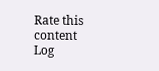Rate this content
Log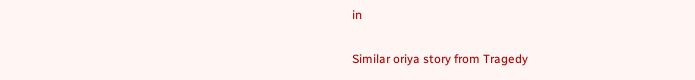in

Similar oriya story from Tragedy